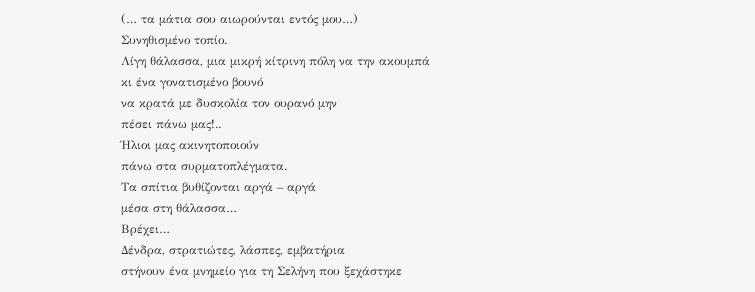(… τα μάτια σου αιωρούνται εντός μου…)
Συνηθισμένο τοπίο.
Λίγη θάλασσα, μια μικρή κίτρινη πόλη να την ακουμπά
κι ένα γονατισμένο βουνό
να κρατά με δυσκολία τον ουρανό μην
πέσει πάνω μας!..
Ήλιοι μας ακινητοποιούν
πάνω στα συρματοπλέγματα.
Τα σπίτια βυθίζονται αργά – αργά
μέσα στη θάλασσα…
Βρέχει…
Δένδρα, στρατιώτες, λάσπες, εμβατήρια
στήνουν ένα μνημείο για τη Σελήνη που ξεχάστηκε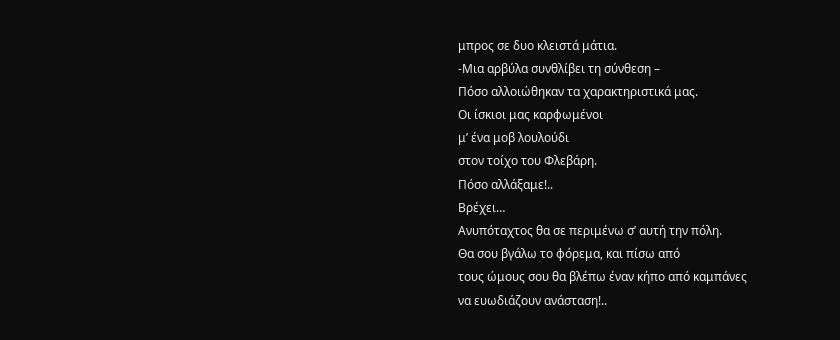μπρος σε δυο κλειστά μάτια.
-Μια αρβύλα συνθλίβει τη σύνθεση –
Πόσο αλλοιώθηκαν τα χαρακτηριστικά μας.
Οι ίσκιοι μας καρφωμένοι
μ’ ένα μοβ λουλούδι
στον τοίχο του Φλεβάρη.
Πόσο αλλάξαμε!..
Βρέχει…
Ανυπόταχτος θα σε περιμένω σ’ αυτή την πόλη.
Θα σου βγάλω το φόρεμα, και πίσω από
τους ώμους σου θα βλέπω έναν κήπο από καμπάνες
να ευωδιάζουν ανάσταση!..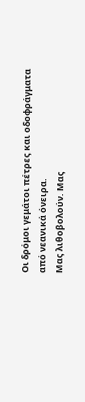Οι δρόμοι γεμάτοι πέτρες και οδοφράγματα
από νεανικά όνειρα.
Μας λιθοβολούν. Μας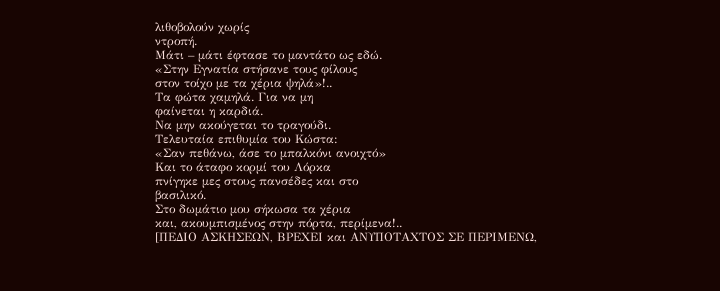λιθοβολούν χωρίς
ντροπή.
Μάτι – μάτι έφτασε το μαντάτο ως εδώ.
«Στην Εγνατία στήσανε τους φίλους
στον τοίχο με τα χέρια ψηλά»!..
Τα φώτα χαμηλά. Για να μη
φαίνεται η καρδιά.
Να μην ακούγεται το τραγούδι.
Τελευταία επιθυμία του Κώστα:
«Σαν πεθάνω, άσε το μπαλκόνι ανοιχτό»
Και το άταφο κορμί του Λόρκα
πνίγηκε μες στους πανσέδες και στο
βασιλικό.
Στο δωμάτιο μου σήκωσα τα χέρια
και, ακουμπισμένος στην πόρτα, περίμενα!..
[ΠΕΔΙΟ ΑΣΚΗΣΕΩΝ, ΒΡΕΧΕΙ και ΑΝΥΠΟΤΑΧΤΟΣ ΣΕ ΠΕΡΙΜΕΝΩ,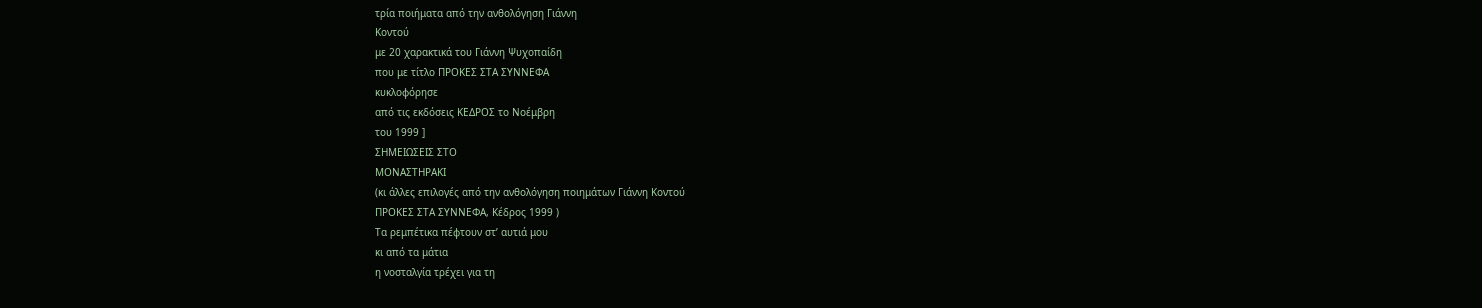τρία ποιήματα από την ανθολόγηση Γιάννη
Κοντού
με 20 χαρακτικά του Γιάννη Ψυχοπαίδη
που με τίτλο ΠΡΟΚΕΣ ΣΤΑ ΣΥΝΝΕΦΑ
κυκλοφόρησε
από τις εκδόσεις ΚΕΔΡΟΣ το Νοέμβρη
του 1999 ]
ΣΗΜΕΙΩΣΕΙΣ ΣΤΟ
ΜΟΝΑΣΤΗΡΑΚΙ
(κι άλλες επιλογές από την ανθολόγηση ποιημάτων Γιάννη Κοντού
ΠΡΟΚΕΣ ΣΤΑ ΣΥΝΝΕΦΑ, Κέδρος 1999 )
Τα ρεμπέτικα πέφτουν στ’ αυτιά μου
κι από τα μάτια
η νοσταλγία τρέχει για τη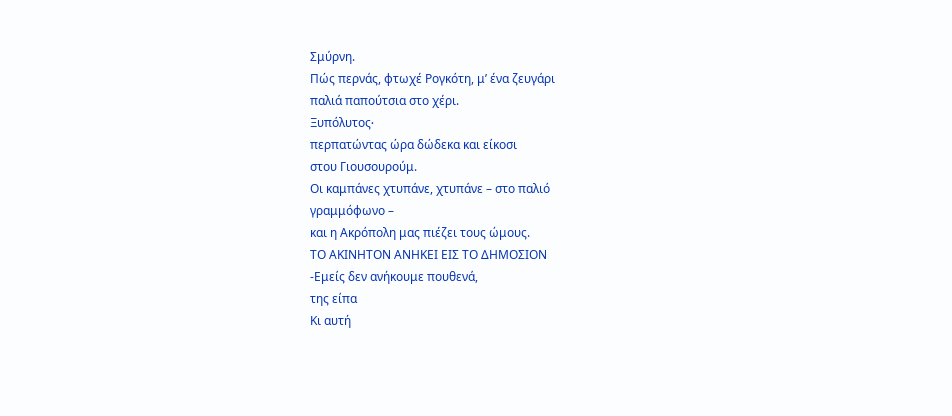Σμύρνη.
Πώς περνάς, φτωχέ Ρογκότη, μ’ ένα ζευγάρι
παλιά παπούτσια στο χέρι.
Ξυπόλυτος∙
περπατώντας ώρα δώδεκα και είκοσι
στου Γιουσουρούμ.
Οι καμπάνες χτυπάνε, χτυπάνε – στο παλιό
γραμμόφωνο –
και η Ακρόπολη μας πιέζει τους ώμους.
ΤΟ ΑΚΙΝΗΤΟΝ ΑΝΗΚΕΙ ΕΙΣ ΤΟ ΔΗΜΟΣΙΟΝ
-Εμείς δεν ανήκουμε πουθενά,
της είπα
Κι αυτή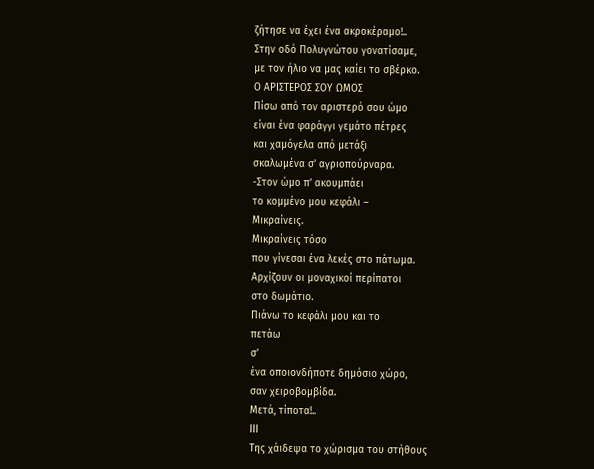ζήτησε να έχει ένα ακροκέραμο!..
Στην οδό Πολυγνώτου γονατίσαμε,
με τον ήλιο να μας καίει το σβέρκο.
Ο ΑΡΙΣΤΕΡΟΣ ΣΟΥ ΩΜΟΣ
Πίσω από τον αριστερό σου ώμο
είναι ένα φαράγγι γεμάτο πέτρες
και χαμόγελα από μετάξι
σκαλωμένα σ’ αγριοπούρναρα.
-Στον ώμο π’ ακουμπάει
το κομμένο μου κεφάλι –
Μικραίνεις.
Μικραίνεις τόσο
που γίνεσαι ένα λεκές στο πάτωμα.
Αρχίζουν οι μοναχικοί περίπατοι
στο δωμάτιο.
Πιάνω το κεφάλι μου και το
πετάω
σ’
ένα οποιονδήποτε δημόσιο χώρο,
σαν χειροβομβίδα.
Μετά, τίποτα!..
ΙΙΙ
Της χάιδεψα το χώρισμα του στήθους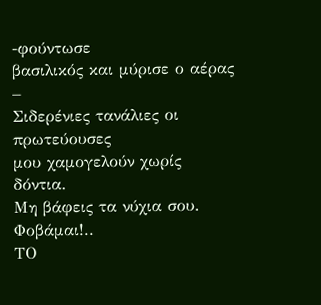-φούντωσε
βασιλικός και μύρισε ο αέρας –
Σιδερένιες τανάλιες οι πρωτεύουσες
μου χαμογελούν χωρίς δόντια.
Μη βάφεις τα νύχια σου.
Φοβάμαι!..
ΤΟ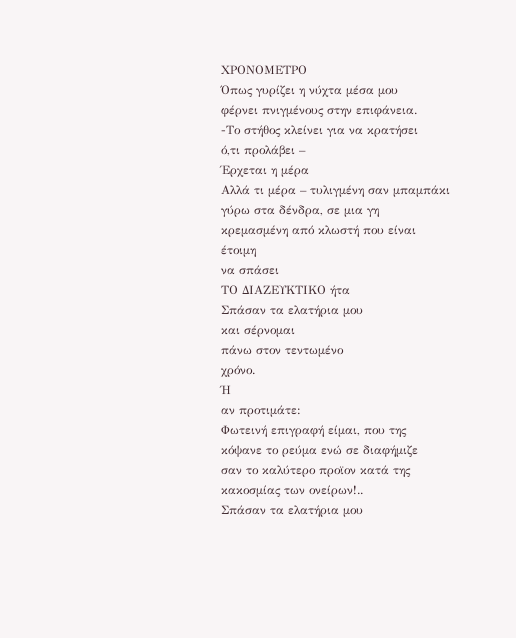ΧΡΟΝΟΜΕΤΡΟ
Όπως γυρίζει η νύχτα μέσα μου
φέρνει πνιγμένους στην επιφάνεια.
-Το στήθος κλείνει για να κρατήσει
ό,τι προλάβει –
Έρχεται η μέρα
Αλλά τι μέρα – τυλιγμένη σαν μπαμπάκι
γύρω στα δένδρα, σε μια γη
κρεμασμένη από κλωστή που είναι
έτοιμη
να σπάσει
ΤΟ ΔΙΑΖΕΥΚΤΙΚΟ ήτα
Σπάσαν τα ελατήρια μου
και σέρνομαι
πάνω στον τεντωμένο
χρόνο.
Ή
αν προτιμάτε:
Φωτεινή επιγραφή είμαι, που της
κόψανε το ρεύμα ενώ σε διαφήμιζε
σαν το καλύτερο προϊον κατά της
κακοσμίας των ονείρων!..
Σπάσαν τα ελατήρια μου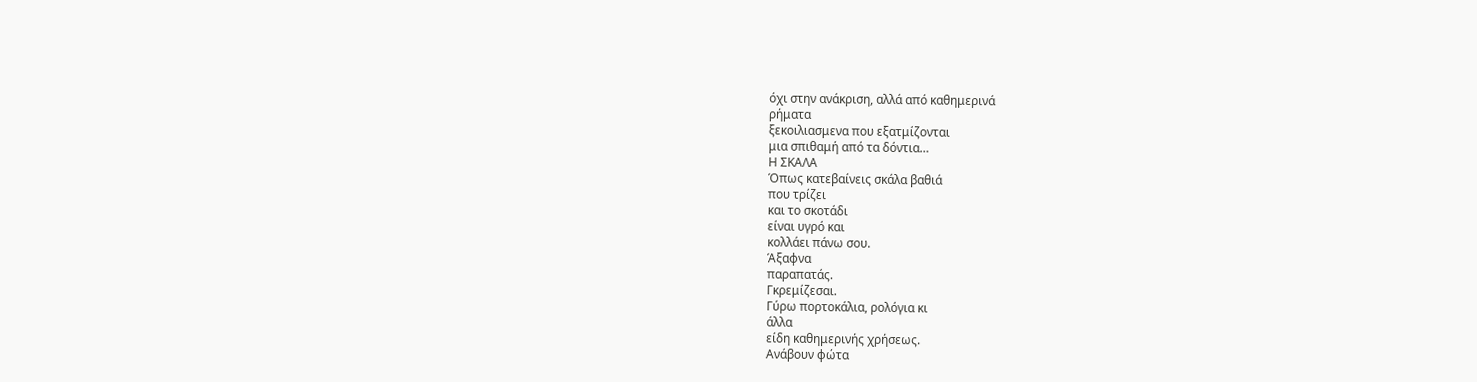όχι στην ανάκριση, αλλά από καθημερινά
ρήματα
ξεκοιλιασμενα που εξατμίζονται
μια σπιθαμή από τα δόντια…
Η ΣΚΑΛΑ
Όπως κατεβαίνεις σκάλα βαθιά
που τρίζει
και το σκοτάδι
είναι υγρό και
κολλάει πάνω σου.
Άξαφνα
παραπατάς.
Γκρεμίζεσαι.
Γύρω πορτοκάλια, ρολόγια κι
άλλα
είδη καθημερινής χρήσεως.
Ανάβουν φώτα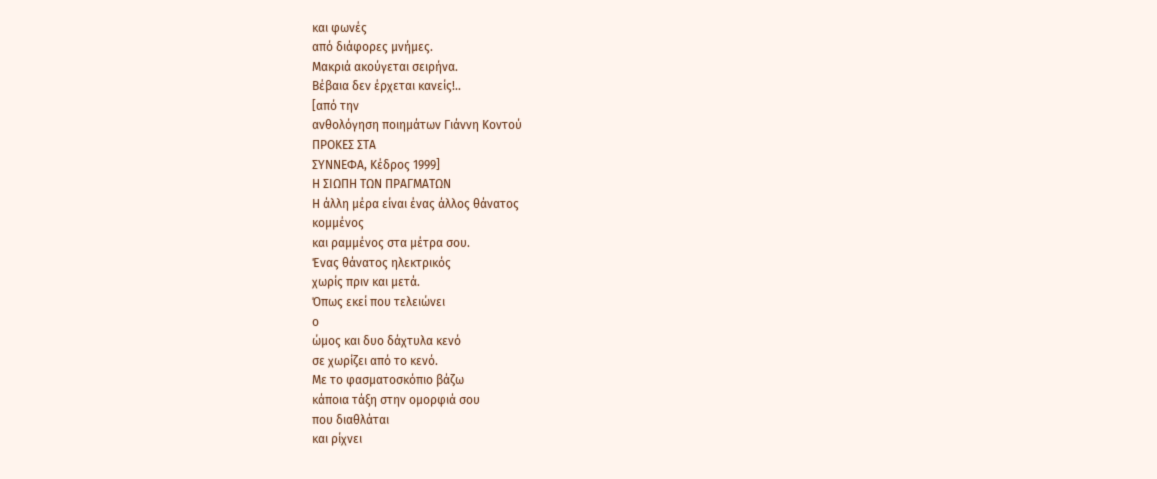και φωνές
από διάφορες μνήμες.
Μακριά ακούγεται σειρήνα.
Βέβαια δεν έρχεται κανείς!..
[από την
ανθολόγηση ποιημάτων Γιάννη Κοντού
ΠΡΟΚΕΣ ΣΤΑ
ΣΥΝΝΕΦΑ, Κέδρος 1999]
Η ΣΙΩΠΗ ΤΩΝ ΠΡΑΓΜΑΤΩΝ
Η άλλη μέρα είναι ένας άλλος θάνατος
κομμένος
και ραμμένος στα μέτρα σου.
Ένας θάνατος ηλεκτρικός
χωρίς πριν και μετά.
Όπως εκεί που τελειώνει
ο
ώμος και δυο δάχτυλα κενό
σε χωρίζει από το κενό.
Με το φασματοσκόπιο βάζω
κάποια τάξη στην ομορφιά σου
που διαθλάται
και ρίχνει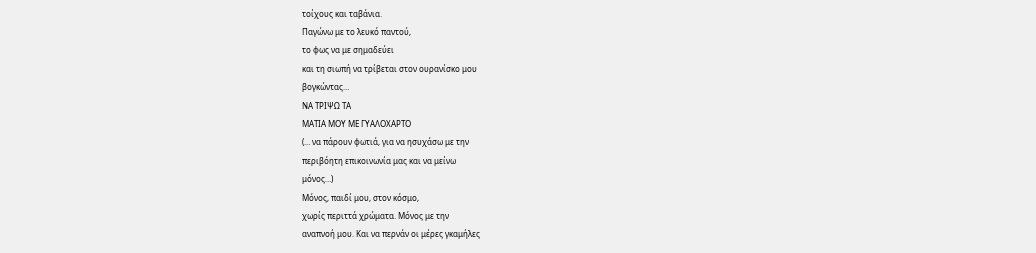τοίχους και ταβάνια.
Παγώνω με το λευκό παντού,
το φως να με σημαδεύει
και τη σιωπή να τρίβεται στον ουρανίσκο μου
βογκώντας…
ΝΑ ΤΡΙΨΩ ΤΑ
ΜΑΤΙΑ ΜΟΥ ΜΕ ΓΥΑΛΟΧΑΡΤΟ
(… να πάρουν φωτιά, για να ησυχάσω με την
περιβόητη επικοινωνία μας και να μείνω
μόνος…)
Μόνος, παιδί μου, στον κόσμο,
χωρίς περιττά χρώματα. Μόνος με την
αναπνοή μου. Και να περνάν οι μέρες γκαμήλες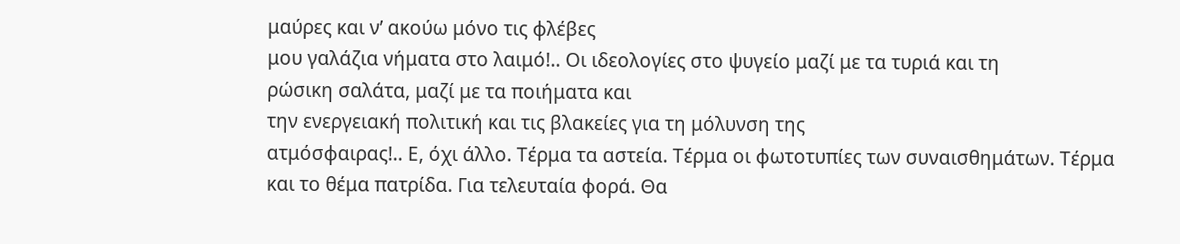μαύρες και ν’ ακούω μόνο τις φλέβες
μου γαλάζια νήματα στο λαιμό!.. Οι ιδεολογίες στο ψυγείο μαζί με τα τυριά και τη
ρώσικη σαλάτα, μαζί με τα ποιήματα και
την ενεργειακή πολιτική και τις βλακείες για τη μόλυνση της
ατμόσφαιρας!.. Ε, όχι άλλο. Τέρμα τα αστεία. Τέρμα οι φωτοτυπίες των συναισθημάτων. Τέρμα
και το θέμα πατρίδα. Για τελευταία φορά. Θα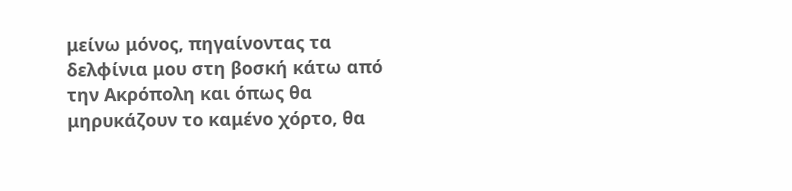μείνω μόνος, πηγαίνοντας τα δελφίνια μου στη βοσκή κάτω από την Ακρόπολη και όπως θα μηρυκάζουν το καμένο χόρτο, θα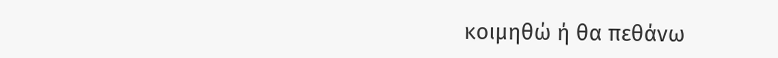κοιμηθώ ή θα πεθάνω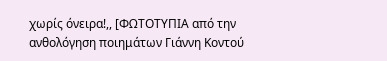χωρίς όνειρα!,, [ΦΩΤΟΤΥΠΙΑ από την ανθολόγηση ποιημάτων Γιάννη Κοντού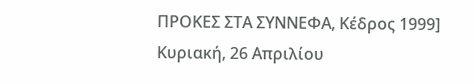ΠΡΟΚΕΣ ΣΤΑ ΣΥΝΝΕΦΑ, Κέδρος 1999]
Κυριακή, 26 Απριλίου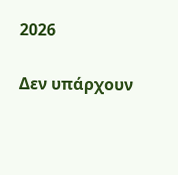2026

Δεν υπάρχουν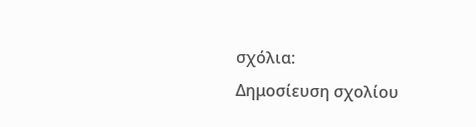σχόλια:
Δημοσίευση σχολίου